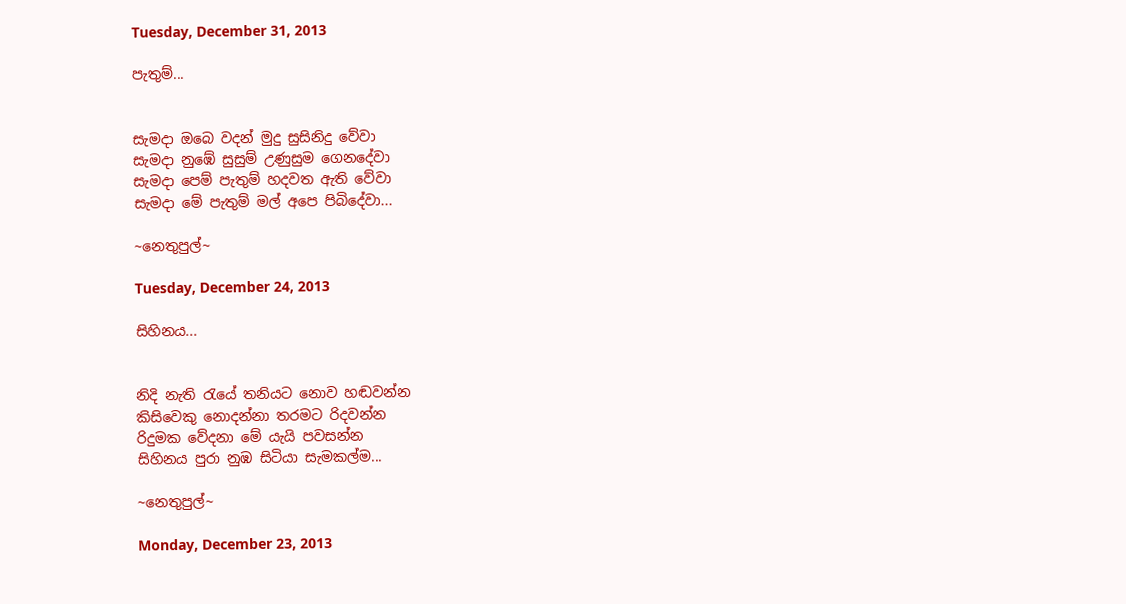Tuesday, December 31, 2013

පැතුම්...


සැමදා ඔබෙ වදන් මුදු සුසිනිදු වේවා
සැමදා නුඹේ සුසුම් උණුසුම ගෙනදේවා
සැමදා පෙම් පැතුම් හදවත ඇති වේවා
සැමදා මේ පැතුම් මල් අපෙ පිබිදේවා...

~නෙතුපුල්~

Tuesday, December 24, 2013

සිහිනය...


නිදි නැති රැයේ තනියට නොව හඬවන්න
කිසිවෙකු නොදන්නා තරමට රිදවන්න
රිදුමක වේදනා මේ යැයි පවසන්න
සිහිනය පුරා නුඹ සිටියා සැමකල්ම...

~නෙතුපුල්~

Monday, December 23, 2013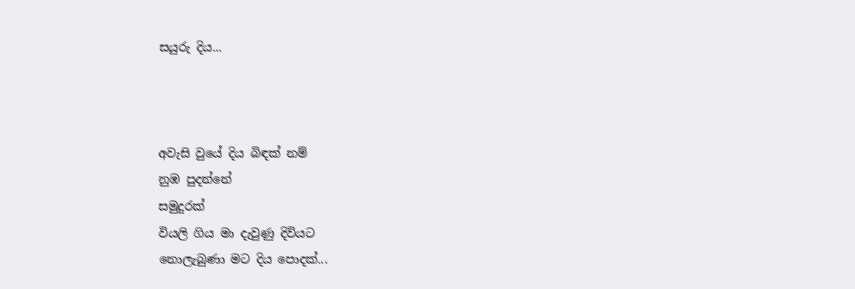සයුරු දිය...



අවැසි වුයේ දිය බිඳක් නම්
නුඹ පුදන්නේ
සමුදුරක්
වියලි ගිය මා දැවුණු දිවියට
නොලැබුණා මට දිය පොදක්...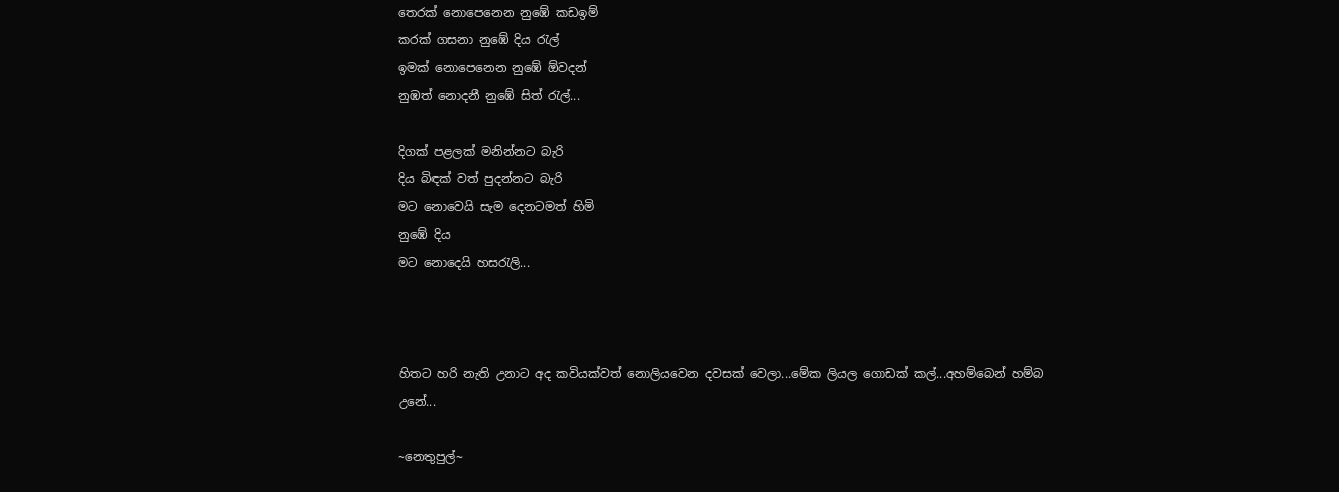තෙරක් නොපෙනෙන නුඹේ කඩඉම්
කරක් ගසනා නුඹේ දිය රැල්
ඉමක් නොපෙනෙන නුඹේ ඕවදන්
නුඹත් නොදනී නුඹේ සිත් රැල්...

දිගක් පළලක් මනින්නට බැරි
දිය බිඳක් වත් පුදන්නට බැරි
මට නොවෙයි සැම දෙනටමත් හිමි
නුඹේ දිය
මට නොදෙයි හසරැලි...



හිතට හරි නැති උනාට අද කවියක්වත් නොලියවෙන දවසක් වෙලා...මේක ලියල ගොඩක් කල්...අහම්බෙන් හම්බ උනේ...

~නෙතුපුල්~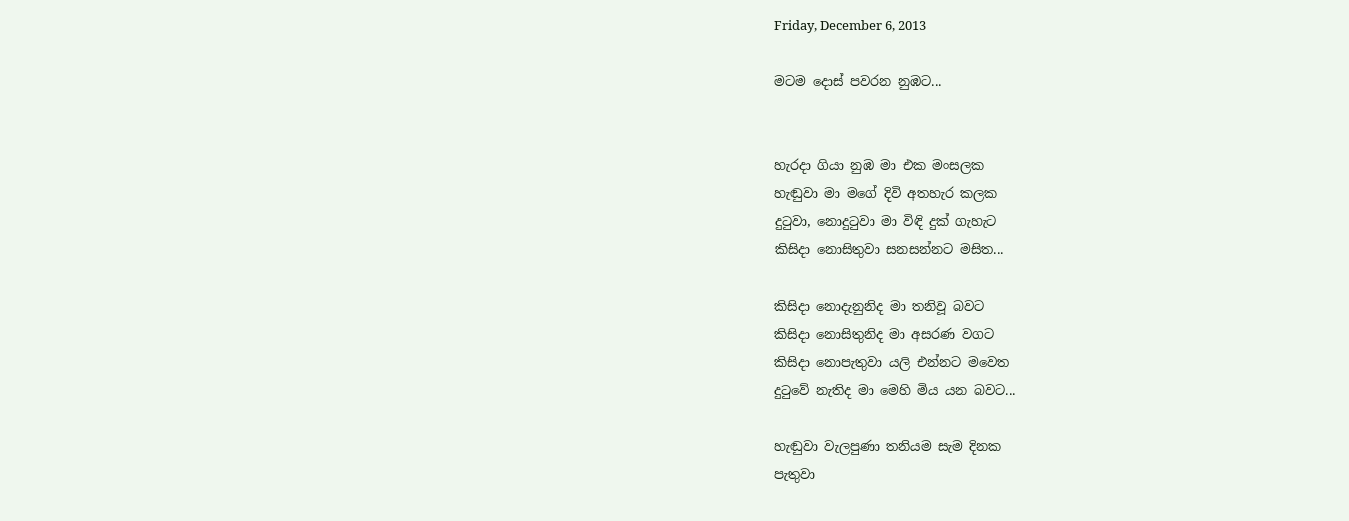Friday, December 6, 2013

මටම දොස් පවරන නුඹට...


හැරදා ගියා නුඹ මා එක මංසලක
හැඬුවා මා මගේ දිවි අතහැර කලක
දුටුවා, නොදුටුවා මා විඳි දුක් ගැහැට
කිසිදා නොසිතුවා සනසන්නට මසිත...

කිසිදා නොදැනුනිද මා තනිවූ බවට
කිසිදා නොසිතුනිද මා අසරණ වගට
කිසිදා නොපැතුවා යලි එන්නට මවෙත
දුටුවේ නැතිද මා මෙහි මිය යන බවට...

හැඬුවා වැලපුණා තනියම සැම දිනක
පැතුවා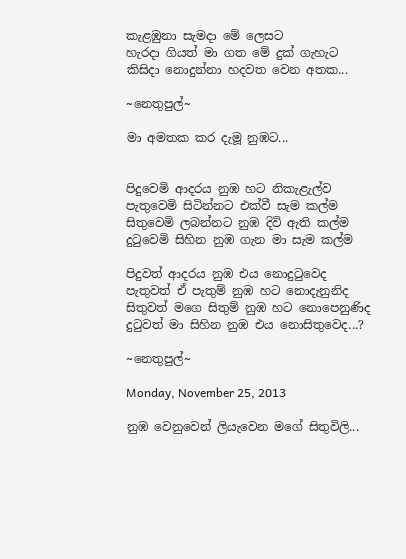කැළඹුනා සැමදා මේ ලෙසට
හැරදා ගියත් මා ගත මේ දුක් ගැහැට
කිසිදා නොදුන්නා හදවත වෙන අතක...

~නෙතුපුල්~

මා අමතක කර දැමූ නුඹට...


පිදුවෙමි ආදරය නුඹ හට නිකැළැල්ව
පැතුවෙමි සිටින්නට එක්වී සැම කල්ම
සිතුවෙමි ලබන්නට නුඹ දිවි ඇති කල්ම
දුටුවෙමි සිහින නුඹ ගැන මා සැම කල්ම

පිදුවත් ආදරය නුඹ එය නොදුටුවෙද
පැතුවත් ඒ පැතුම් නුඹ හට නොදැනුනිද
සිතුවත් මගෙ සිතුම් නුඹ හට නොපෙනුණිද
දුටුවත් මා සිහින නුඹ එය නොසිතුවෙද...?

~නෙතුපුල්~

Monday, November 25, 2013

නුඹ වෙනුවෙන් ලියැවෙන මගේ සිතුවිලි...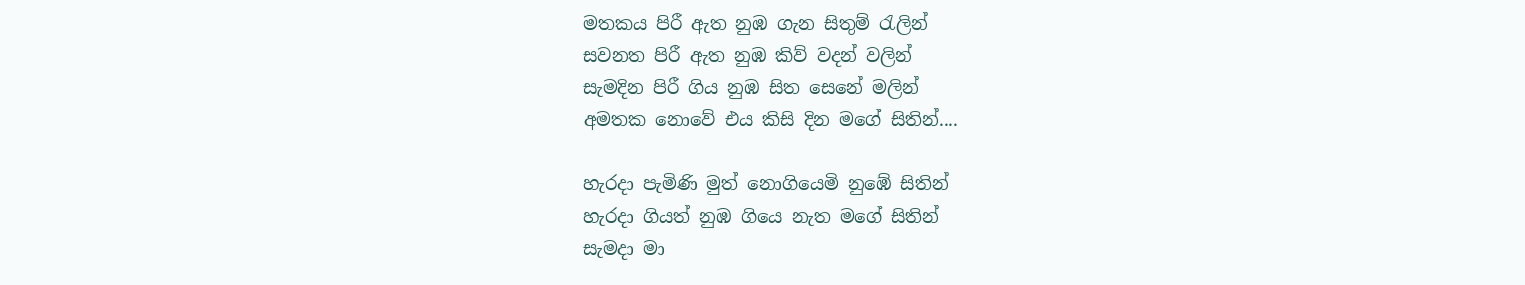මතකය පිරී ඇත නුඹ ගැන සිතුම් රැලින්
සවනත පිරී ඇත නුඹ කිව් වදන් වලින්
සැමදින පිරී ගිය නුඹ සිත සෙනේ මලින්
අමතක නොවේ එය කිසි දින මගේ සිතින්....

හැරදා පැමිණි මුත් නොගියෙමි නුඹේ සිතින්
හැරදා ගියත් නුඹ ගියෙ නැත මගේ සිතින්
සැමදා මා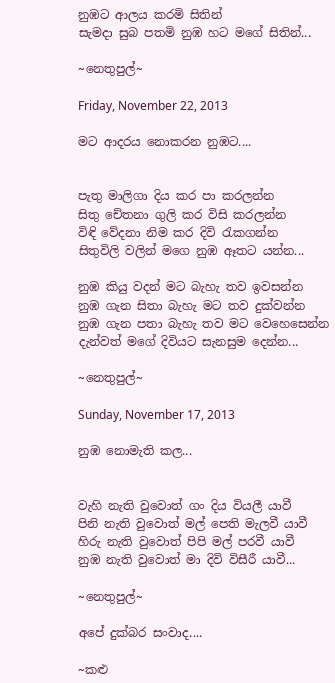නුඹට ආලය කරමි සිතින්
සැමදා සුබ පතමි නුඹ හට මගේ සිතින්...

~නෙතුපුල්~

Friday, November 22, 2013

මට ආදරය නොකරන නුඹට....


පැතු මාලිගා දිය කර පා කරලන්න
සිතු චේතනා ගුලි කර විසි කරලන්න
විඳි වේදනා නිම කර දිවි රැකගන්න
සිතුවිලි වලින් මගෙ නුඹ ඈතට යන්න...

නුඹ කියු වදන් මට බැහැ තව ඉවසන්න
නුඹ ගැන සිතා බැහැ මට තව දුක්වන්න
නුඹ ගැන පතා බැහැ තව මට වෙහෙසෙන්න
දැන්වත් මගේ දිවියට සැනසුම දෙන්න...

~නෙතුපුල්~

Sunday, November 17, 2013

නුඹ නොමැති කල...


වැහි නැති වුවොත් ගං දිය වියලී යාවී
පිනි නැති වුවොත් මල් පෙති මැලවී යාවී
හිරු නැති වුවොත් පිපි මල් පරවී යාවී
නුඹ නැති වුවොත් මා දිවි විසීරී යාවී...

~නෙතුපුල්~

අපේ දුක්බර සංවාද....

~කළු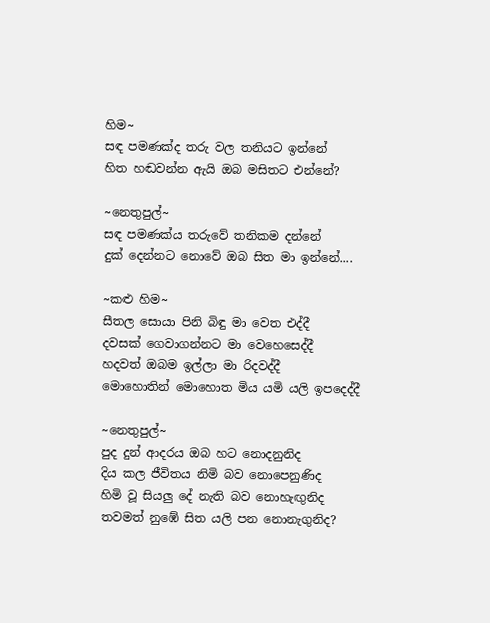හිම~
සඳ පමණක්ද තරු වල තනියට ඉන්නේ
හිත හඬවන්න ඇයි ඔබ මසිතට එන්නේ?

~නෙතුපුල්~
සඳ පමණක්ය තරුවේ තනිකම දන්නේ
දුක් දෙන්නට නොවේ ඔබ සිත මා ඉන්නේ....

~කළු හිම~
සීතල සොයා පිනි බිඳු මා වෙත එද්දී
දවසක් ගෙවාගන්නට මා වෙහෙසෙද්දී
හදවත් ඔබම ඉල්ලා මා රිදවද්දී
මොහොතින් මොහොත මිය යමි යලි ඉපදෙද්දී

~නෙතුපුල්~
පුද දුන් ආදරය ඔබ හට නොදනුනිද
දිය කල ජීවිතය නිමි බව නොපෙනුණිද
හිමි වූ සියලු දේ නැති බව නොහැඟුනිද
තවමත් නුඹේ සිත යලි පන නොනැගුනිද?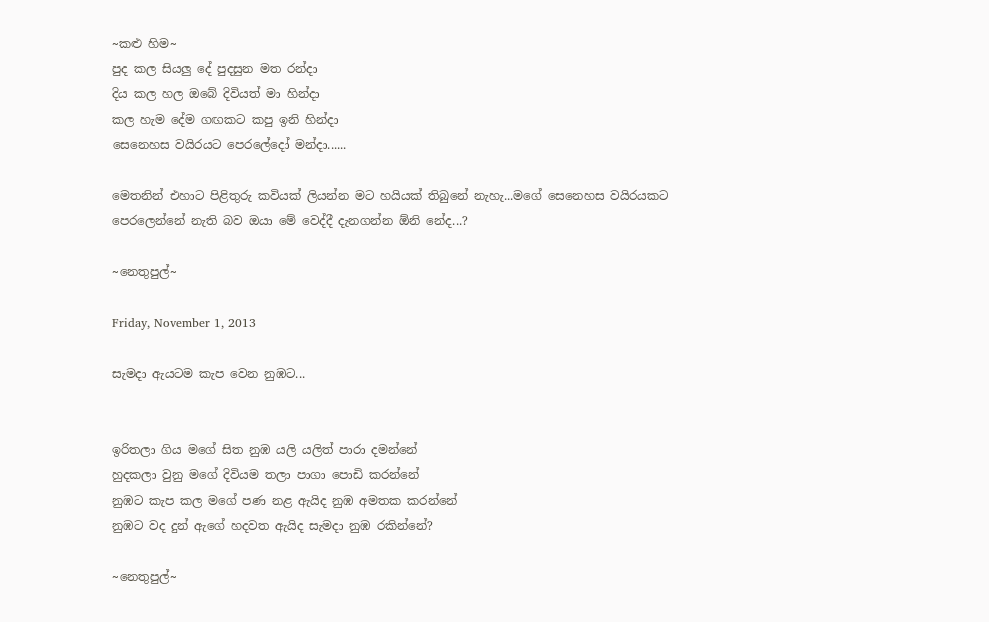~කළු හිම~
පුද කල සියලු දේ පුදසුන මත රන්දා
දිය කල හල ඔබේ දිවියත් මා හින්දා
කල හැම දේම ගඟකට කපු ඉනි හින්දා
සෙනෙහස වයිරයට පෙරලේදෝ මන්දා......

මෙතනින් එහාට පිළිතුරු කවියක් ලියන්න මට හයියක් තිබුනේ නැහැ...මගේ සෙනෙහස වයිරයකට පෙරලෙන්නේ නැති බව ඔයා මේ වෙද්දී දැනගන්න ඕනි නේද...?

~නෙතුපුල්~

Friday, November 1, 2013

සැමදා ඇයටම කැප වෙන නුඹට...


ඉරිතලා ගිය මගේ සිත නුඹ යලි යලිත් පාරා දමන්නේ
හුදකලා වුනු මගේ දිවියම තලා පාගා පොඩි කරන්නේ
නුඹට කැප කල මගේ පණ නළ ඇයිද නුඹ අමතක කරන්නේ
නුඹට වද දුන් ඇගේ හදවත ඇයිද සැමදා නුඹ රකින්නේ?

~නෙතුපුල්~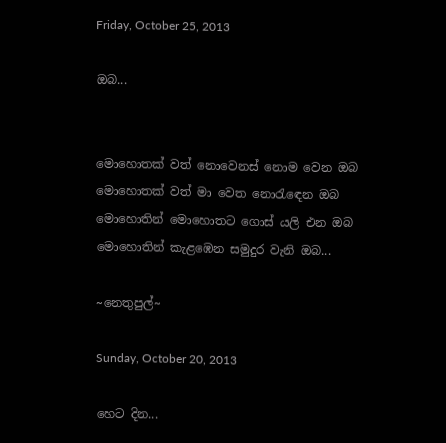Friday, October 25, 2013

ඔබ...


මොහොතක් වත් නොවෙනස් නොම වෙන ඔබ
මොහොතක් වත් මා වෙත නොරැඳෙන ඔබ
මොහොතින් මොහොතට ගොස් යලි එන ඔබ
මොහොතින් කැළඹෙන සමුදුර වැනි ඔබ...

~නෙතුපුල්~

Sunday, October 20, 2013

හෙට දින...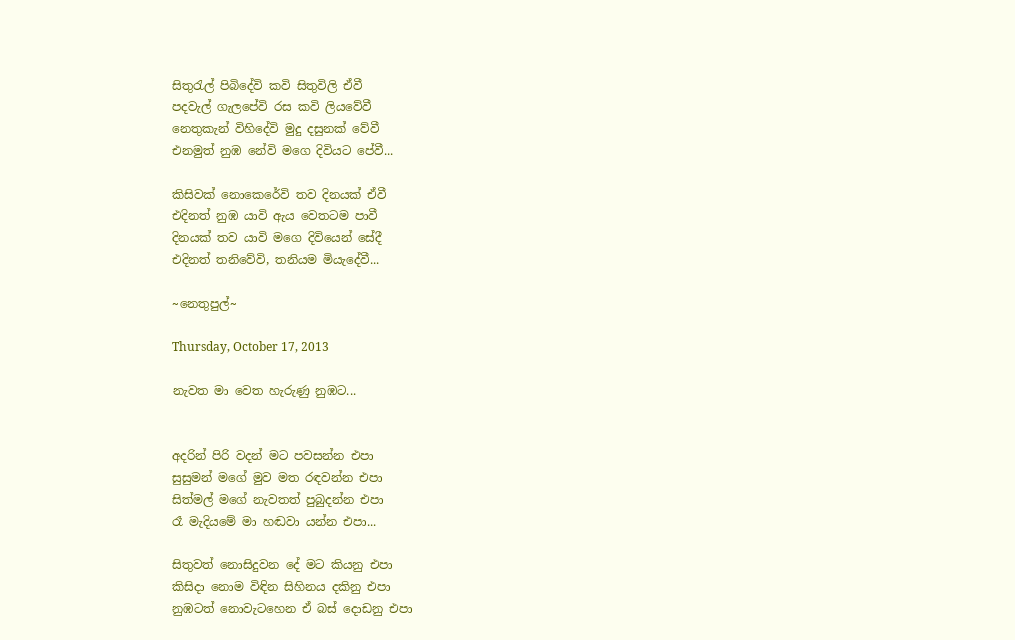සිතුරැල් පිබිදේවි කවි සිතුවිලි ඒවී
පදවැල් ගැලපේවි රස කවි ලියවේවී
නෙතුකැන් විහිදේවි මුදු දසුනක් වේවී
එනමුත් නුඹ නේවි මගෙ දිවියට පේවී...

කිසිවක් නොකෙරේවි තව දිනයක් ඒවී
එදිනත් නුඹ යාවි ඇය වෙතටම පාවී
දිනයක් තව යාවි මගෙ දිවියෙන් සේදී
එදිනත් තනිවේවි, තනියම මියැදේවී...

~නෙතුපුල්~

Thursday, October 17, 2013

නැවත මා වෙත හැරුණු නුඹට...


අදරින් පිරි වදන් මට පවසන්න එපා
සුසුමන් මගේ මුව මත රඳවන්න එපා
සිත්මල් මගේ නැවතත් පුබුදන්න එපා
රෑ මැදියමේ මා හඬවා යන්න එපා...

සිතුවත් නොසිදුවන දේ මට කියනු එපා
කිසිදා නොම විඳින සිහිනය දකිනු එපා
නුඹටත් නොවැටහෙන ඒ බස් දොඩනු එපා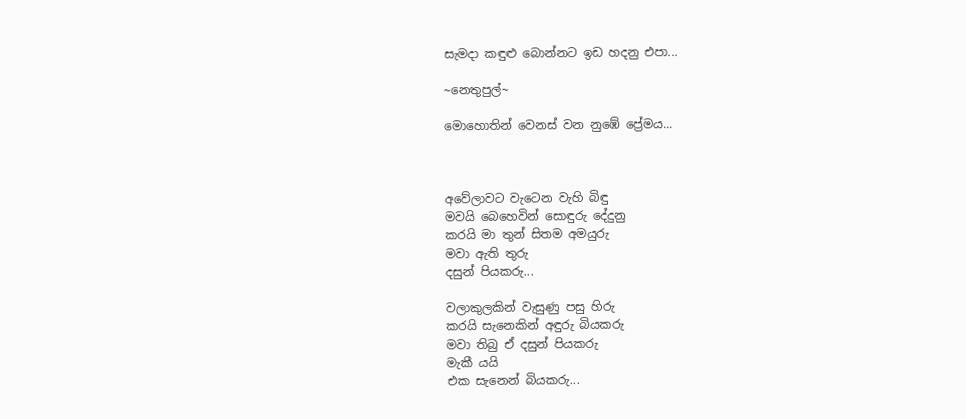සැමදා කඳුළු බොන්නට ඉඩ හදනු එපා...

~නෙතුපුල්~

මොහොතින් වෙනස් වන නුඹේ ප්‍රේමය...



අවේලාවට වැටෙන වැහි බිඳු
මවයි බෙහෙවින් සොඳුරු දේදුනු
කරයි මා තුන් සිතම අමයුරු
මවා ඇති තුරු
දසුන් පියකරු...

වලාකුලකින් වැසුණු පසු හිරු
කරයි සැනෙකින් අඳුරු බියකරු
මවා තිබු ඒ දසුන් පියකරු
මැකී යයි
එක සැනෙන් බියකරු...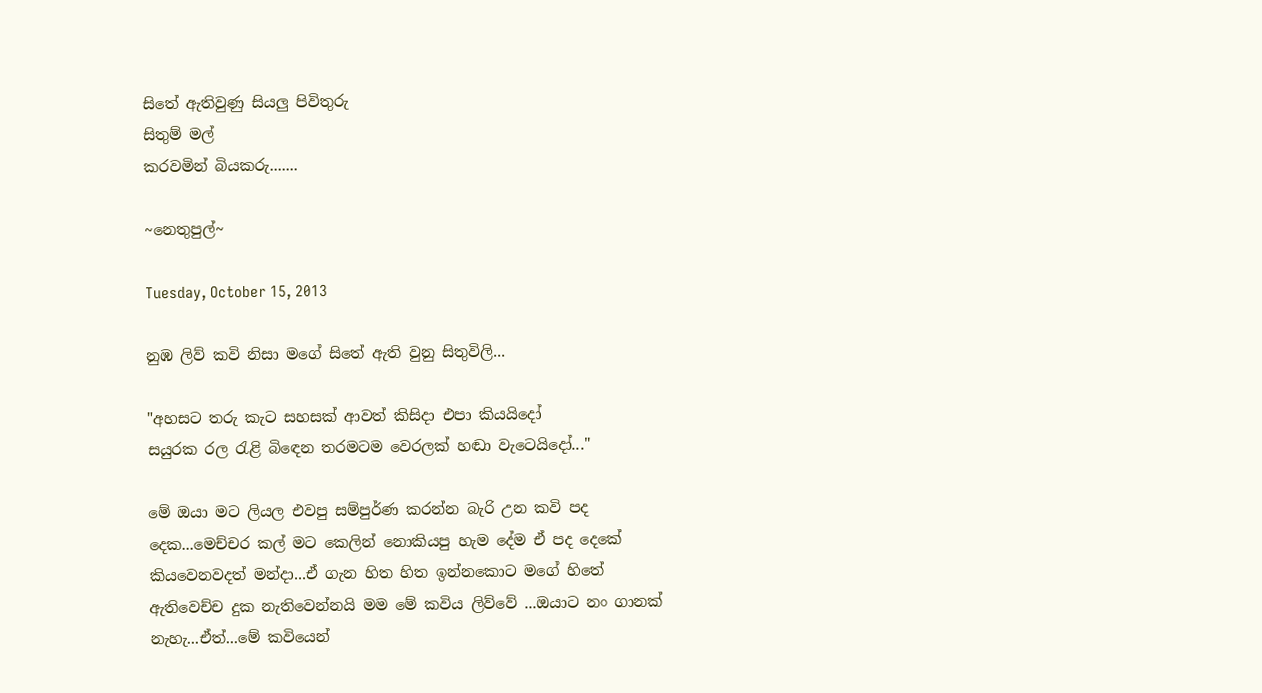සිතේ ඇතිවුණු සියලු පිවිතුරු
සිතුම් මල්
කරවමින් බියකරු.......

~නෙතුපුල්~

Tuesday, October 15, 2013

නුඹ ලිව් කවි නිසා මගේ සිතේ ඇති වුනු සිතුවිලි...

"අහසට තරු කැට සහසක් ආවත් කිසිදා එපා කියයිදෝ
සයුරක රල රැළි බිඳෙන තරමටම වෙරලක් හඬා වැටෙයිදෝ..."

මේ ඔයා මට ලියල එවපු සම්පුර්ණ කරන්න බැරි උන කවි පද දෙක...මෙච්චර කල් මට කෙලින් නොකියපු හැම දේම ඒ පද දෙකේ කියවෙනවදත් මන්දා...ඒ ගැන හිත හිත ඉන්නකොට මගේ හිතේ ඇතිවෙච්ච දුක නැතිවෙන්නයි මම මේ කවිය ලිව්වේ ...ඔයාට නං ගානක් නැහැ...ඒත්...මේ කවියෙන්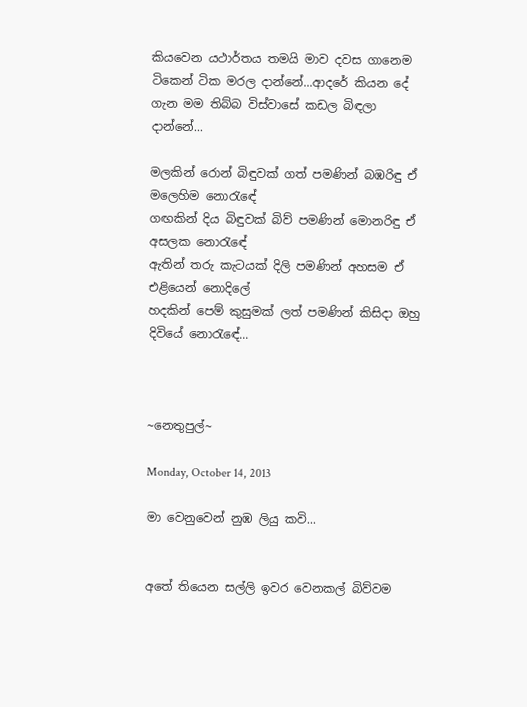කියවෙන යථාර්තය තමයි මාව දවස ගානෙම ටිකෙන් ටික මරල දාන්නේ...ආදරේ කියන දේ ගැන මම තිබ්බ විස්වාසේ කඩල බිඳලා දාන්නේ...

මලකින් රොන් බිඳුවක් ගත් පමණින් බඹරිඳු ඒ මලෙහිම නොරැඳේ
ගඟකින් දිය බිඳුවක් බිව් පමණින් මොනරිඳු ඒ අසලක නොරැඳේ
ඇතින් තරු කැටයක් දිලි පමණින් අහසම ඒ එළියෙන් නොදිලේ
හදකින් පෙම් කුසුමක් ලත් පමණින් කිසිදා ඔහු දිවියේ නොරැඳේ...



~නෙතුපුල්~

Monday, October 14, 2013

මා වෙනුවෙන් නුඹ ලියු කවි...


අතේ තියෙන සල්ලි ඉවර වෙනකල් බිව්වම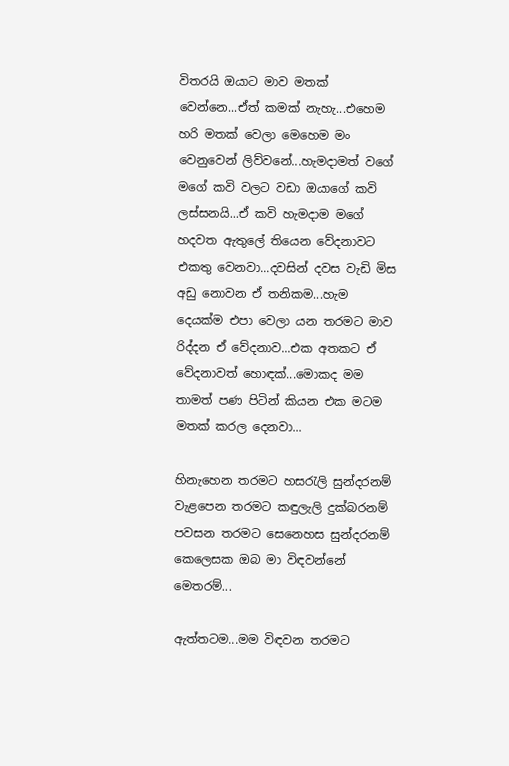විතරයි ඔයාට මාව මතක් වෙන්නෙ...ඒත් කමක් නැහැ...එහෙම හරි මතක් වෙලා මෙහෙම මං වෙනුවෙන් ලිව්වනේ...හැමදාමත් වගේ මගේ කවි වලට වඩා ඔයාගේ කවි ලස්සනයි...ඒ කවි හැමදාම මගේ හදවත ඇතුලේ තියෙන වේදනාවට එකතු වෙනවා...දවසින් දවස වැඩි මිස අඩු නොවන ඒ තනිකම...හැම දෙයක්ම එපා වෙලා යන තරමට මාව රිද්දන ඒ වේදනාව...එක අතකට ඒ වේදනාවත් හොඳක්...මොකද මම තාමත් පණ පිටින් කියන එක මටම මතක් කරල දෙනවා...

හිනැහෙන තරමට හසරැලි සුන්දරනම්
වැළපෙන තරමට කඳුලැලි දුක්බරනම්
පවසන තරමට සෙනෙහස සුන්දරනම්
කෙලෙසක ඔබ මා විඳවන්නේ මෙතරම්...

ඇත්තටම...මම විඳවන තරමට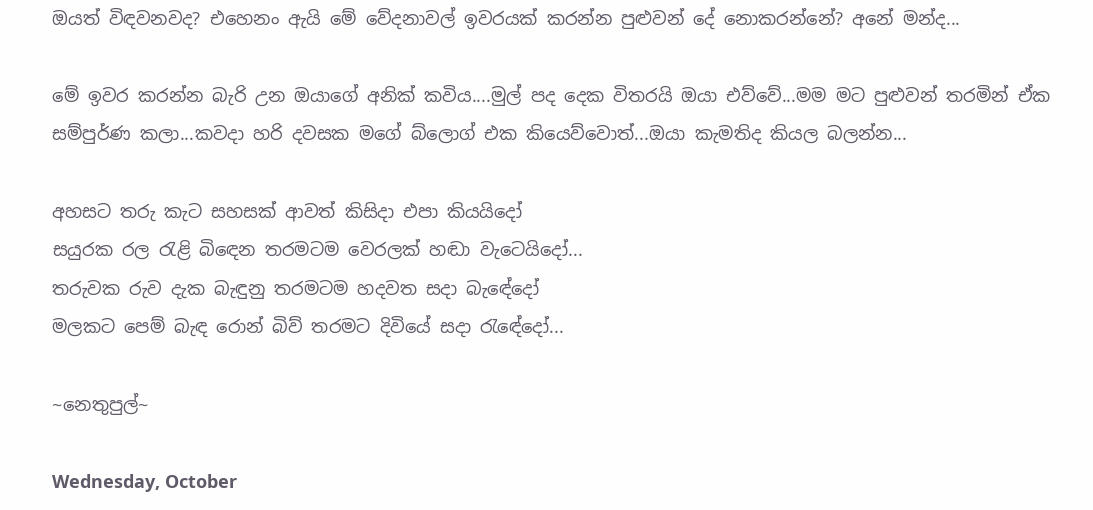ඔයත් විඳවනවද? එහෙනං ඇයි මේ වේදනාවල් ඉවරයක් කරන්න පුළුවන් දේ නොකරන්නේ? අනේ මන්ද...

මේ ඉවර කරන්න බැරි උන ඔයාගේ අනික් කවිය....මුල් පද දෙක විතරයි ඔයා එව්වේ...මම මට පුළුවන් තරමින් ඒක සම්පුර්ණ කලා...කවදා හරි දවසක මගේ බ්ලොග් එක කියෙව්වොත්...ඔයා කැමතිද කියල බලන්න...

අහසට තරු කැට සහසක් ආවත් කිසිදා එපා කියයිදෝ
සයුරක රල රැළි බිඳෙන තරමටම වෙරලක් හඬා වැටෙයිදෝ...
තරුවක රුව දැක බැඳුනු තරමටම හදවත සදා බැඳේදෝ
මලකට පෙම් බැඳ රොන් බිව් තරමට දිවියේ සදා රැඳේදෝ...

~නෙතුපුල්~

Wednesday, October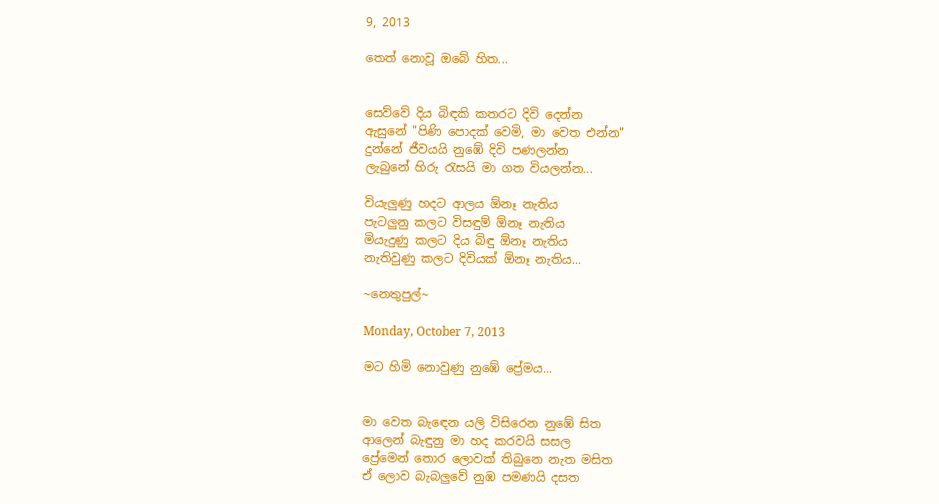9, 2013

තෙත් නොවූ ඔබේ හිත...


සෙව්වේ දිය බිඳකි කතරට දිවි දෙන්න
ඇසුනේ "පිණි පොදක් වෙමි, මා වෙත එන්න"
දුන්නේ ජීවයයි නුඹේ දිවි පණලන්න
ලැබුනේ හිරු රැසයි මා ගත වියලන්න...

වියැලුණු හදට ආලය ඕනෑ නැතිය
පැටලුනු කලට විසඳුම් ඕනෑ නැතිය
මියැදුණු කලට දිය බිඳු ඕනෑ නැතිය
නැතිවුණු කලට දිවියක් ඕනෑ නැතිය...

~නෙතුපුල්~

Monday, October 7, 2013

මට හිමි නොවුණු නුඹේ ප්‍රේමය...


මා වෙත බැඳෙන යලි විසිරෙන නුඹේ සිත
ආලෙන් බැඳුනු මා හද කරවයි සසල
ප්‍රේමෙන් තොර ලොවක් තිබුනෙ නැත මසිත
ඒ ලොව බැබලුවේ නුඹ පමණයි දසත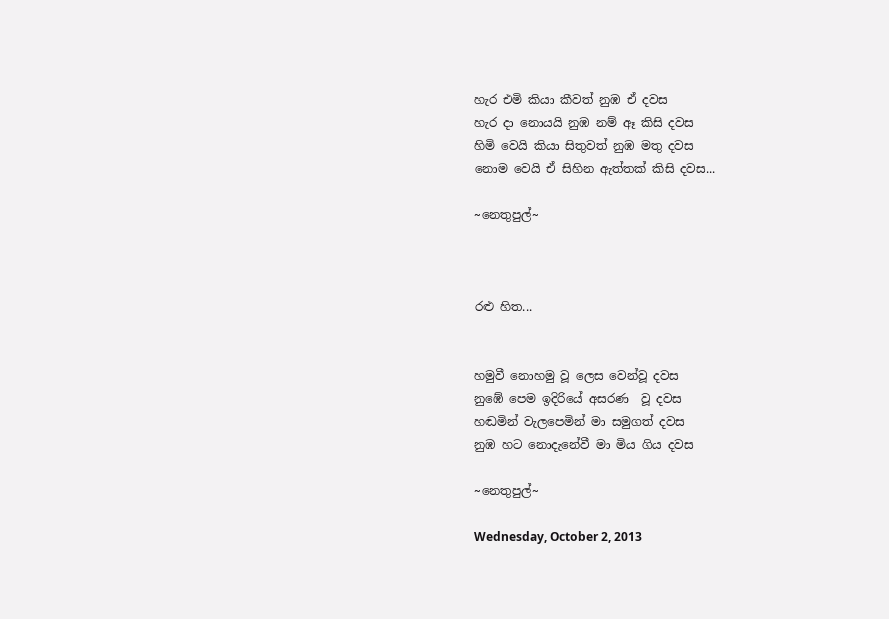හැර එමි කියා කීවත් නුඹ ඒ දවස
හැර දා නොයයි නුඹ නම් ඈ කිසි දවස
හිමි වෙයි කියා සිතුවත් නුඹ මතු දවස
නොම වෙයි ඒ සිහින ඇත්තක් කිසි දවස...

~නෙතුපුල්~



රළු හිත...


හමුවී නොහමු වූ ලෙස වෙන්වූ දවස
නුඹේ පෙම ඉදිරියේ අසරණ  වූ දවස
හඬමින් වැලපෙමින් මා සමුගත් දවස
නුඹ හට නොදැනේවී මා මිය ගිය දවස

~නෙතුපුල්~

Wednesday, October 2, 2013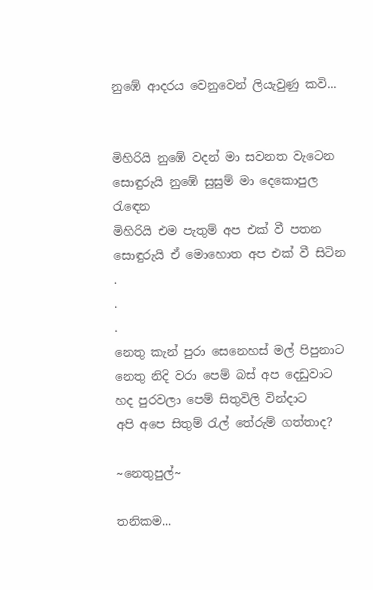නුඹේ ආදරය වෙනුවෙන් ලියැවුණු කවි...


මිහිරියි නුඹේ වදන් මා සවනත වැටෙන
සොඳුරුයි නුඹේ සුසුම් මා දෙකොපුල රැඳෙන
මිහිරියි එම පැතුම් අප එක් වී පතන
සොඳුරුයි ඒ මොහොත අප එක් වී සිටින
.
.
.
නෙතු කැන් පුරා සෙනෙහස් මල් පිපුනාට
නෙතු නිදි වරා පෙම් බස් අප දෙඩුවාට
හද පුරවලා පෙම් සිතුවිලි වින්දාට
අපි අපෙ සිතුම් රැල් තේරුම් ගත්තාද?

~නෙතුපුල්~

තනිකම...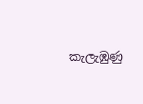කැලැඹුණු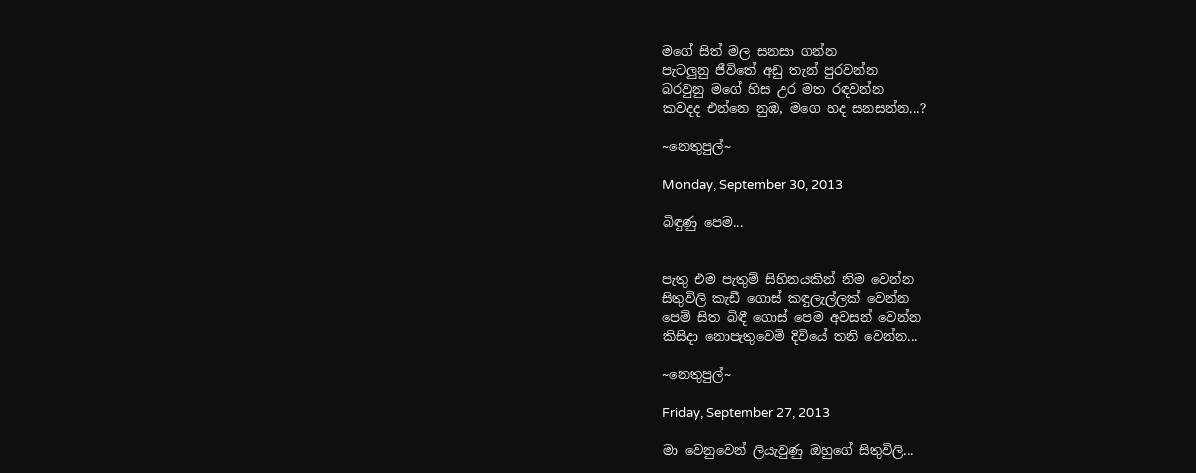මගේ සිත් මල සනසා ගන්න
පැටලුනු ජීවිතේ අඩු තැන් පුරවන්න
බරවුනු මගේ හිස උර මත රඳවන්න
කවදද එන්නෙ නුඹ, මගෙ හද සනසන්න...?

~නෙතුපුල්~

Monday, September 30, 2013

බිඳුණු පෙම...


පැතු එම පැතුම් සිහිනයකින් නිම වෙන්න
සිතුවිලි කැඩී ගොස් කඳුලැල්ලක් වෙන්න
පෙම් සිත බිඳී ගොස් පෙම අවසන් වෙන්න
කිසිදා නොපැතුවෙමි දිවියේ තනි වෙන්න...

~නෙතුපුල්~

Friday, September 27, 2013

මා වෙනුවෙන් ලියැවුණු ඔහුගේ සිතුවිලි...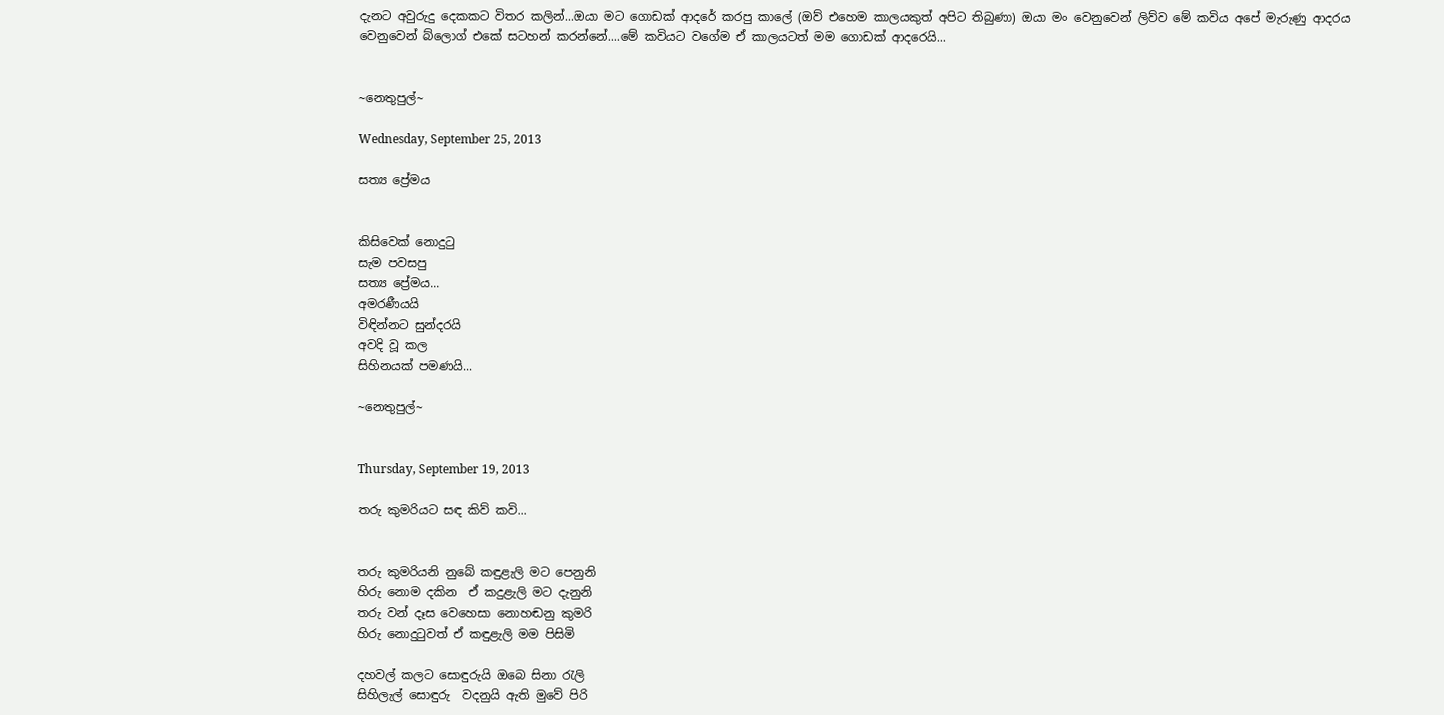දැනට අවුරුදු දෙකකට විතර කලින්...ඔයා මට ගොඩක් ආදරේ කරපු කාලේ (ඔව් එහෙම කාලයකුත් අපිට තිබුණා) ඔයා මං වෙනුවෙන් ලිව්ව මේ කවිය අපේ මැරුණු ආදරය වෙනුවෙන් බ්ලොග් එකේ සටහන් කරන්නේ....මේ කවියට වගේම ඒ කාලයටත් මම ගොඩක් ආදරෙයි...


~නෙතුපුල්~

Wednesday, September 25, 2013

සත්‍ය ප්‍රේමය


කිසිවෙක් නොදුටු
සැම පවසපු
සත්‍ය ප්‍රේමය...
අමරණීයයි
විඳින්නට සුන්දරයි
අවදි වූ කල
සිහිනයක් පමණයි...

~නෙතුපුල්~


Thursday, September 19, 2013

තරු කුමරියට සඳ කිව් කවි...


තරු කුමරියනි නුබේ කඳුළැලි මට පෙනුනි
හිරු නොම දකින  ඒ කදුළැලි මට දැනුනි
තරු වන් දෑස වෙහෙසා නොහඬනු කුමරි
හිරු නොදුටුවත් ඒ කඳුළැලි මම පිසිමි

දහවල් කලට සොඳුරුයි ඔබෙ සිනා රැලි
සිහිලැල් සොඳුරු  වදනුයි ඇති මුවේ පිරි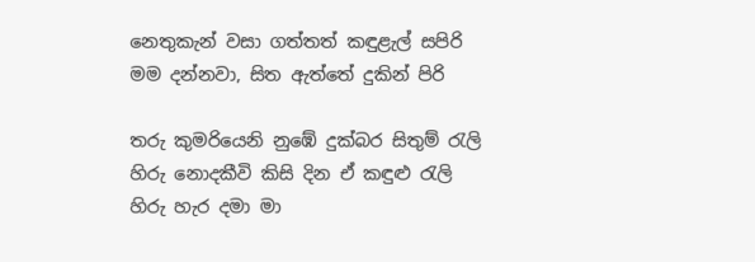නෙතුකැන් වසා ගත්තත් කඳුළැල් සපිරි
මම දන්නවා, සිත ඇත්තේ දුකින් පිරි

තරු කුමරියෙනි නුඹේ දුක්බර සිතුම් රැලි
හිරු නොදකීවි කිසි දින ඒ කඳුළු රැලි
හිරු හැර දමා මා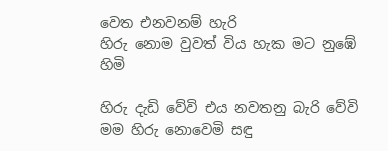වෙත එනවනම් හැරි
හිරු නොම වුවත් විය හැක මට නුඹේ හිමි

හිරු දැඩි වේවි එය නවතනු බැරි වේවි
මම හිරු නොවෙමි සඳු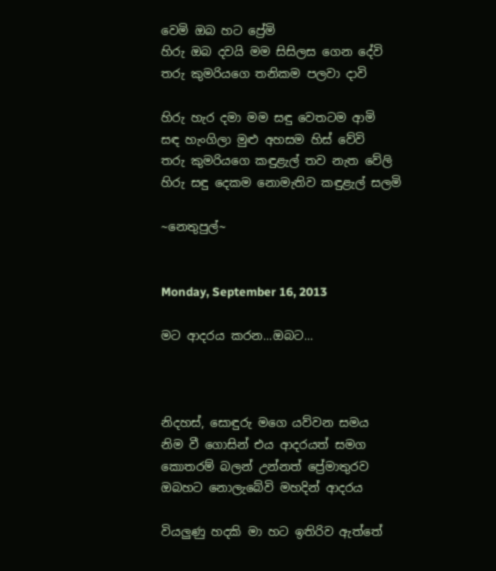වෙමි ඔබ හට ප්‍රේමි
හිරු ඔබ දවයි මම සිසිලස ගෙන දේවි
තරු කුමරියගෙ තනිකම පලවා දාවි

හිරු හැර දමා මම සඳු වෙතටම ආමි
සඳ හැංගිලා මුළු අහසම හිස් වේවි
තරු කුමරියගෙ කඳුළැල් තව නැත වේලි
හිරු සඳු දෙකම නොමැතිව කඳුළැල් සලමි

~නෙතුපුල්~


Monday, September 16, 2013

මට ආදරය කරන...ඔබට...



නිදහස්, සොඳුරු මගෙ යව්වන සමය
නිම වී ගොසින් එය ආදරයත් සමග
කොතරම් බලන් උන්නත් ප්‍රේමාතුරව
ඔබහට නොලැබේවි මහදින් ආදරය

වියලුණු හදකි මා හට ඉතිරිව ඇත්තේ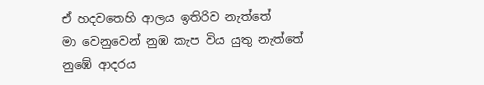ඒ හදවතෙහි ආලය ඉතිරිව නැත්තේ
මා වෙනුවෙන් නුඹ කැප විය යුතු නැත්තේ
නුඹේ ආදරය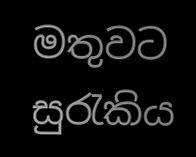මතුවට සුරැකිය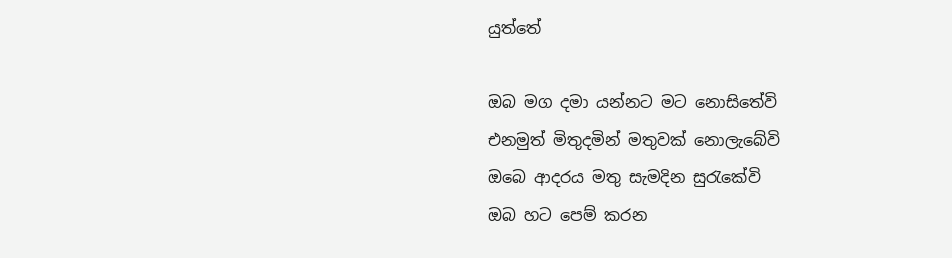යුත්තේ

ඔබ මග දමා යන්නට මට නොසිතේවි
එනමුත් මිතුදමින් මතුවක් නොලැබේවි
ඔබෙ ආදරය මතු සැමදින සුරැකේවි
ඔබ හට පෙම් කරන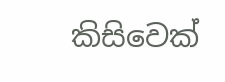කිසිවෙක්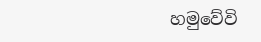හමුවේවි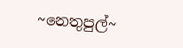~නෙතුපුල්~